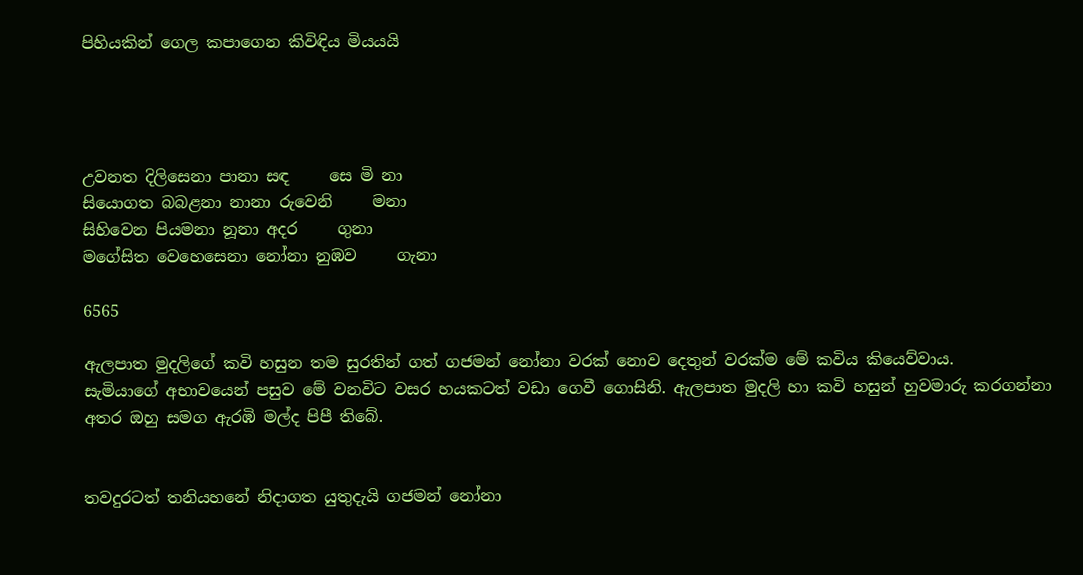පිහියකින් ගෙල කපාගෙන කිවිඳිය මියයයි




උවනත දිලිසෙනා පානා සඳ     සෙ මි නා
සියොගත බබළනා නානා රුවෙනි     මනා
සිහිවෙන පියමනා නූනා අදර     ගුනා
මගේසිත වෙහෙසෙනා නෝනා නුඹව     ගැනා

6565

ඇලපාත මුදලිගේ කවි හසුන තම සුරතින් ගත් ගජමන් නෝනා වරක් නොව දෙතුන් වරක්ම මේ කවිය කියෙව්වාය.
සැමියාගේ අභාවයෙන් පසුව මේ වනවිට වසර හයකටත් වඩා ගෙවී ගොසිනි. ඇලපාත මුදලි හා කවි හසුන් හුවමාරු කරගන්නා අතර ඔහු සමග ඇරඹි මල්ද පිපී තිබේ.


තවදුරටත් තනියහනේ නිදාගත යුතුදැයි ගජමන් නෝනා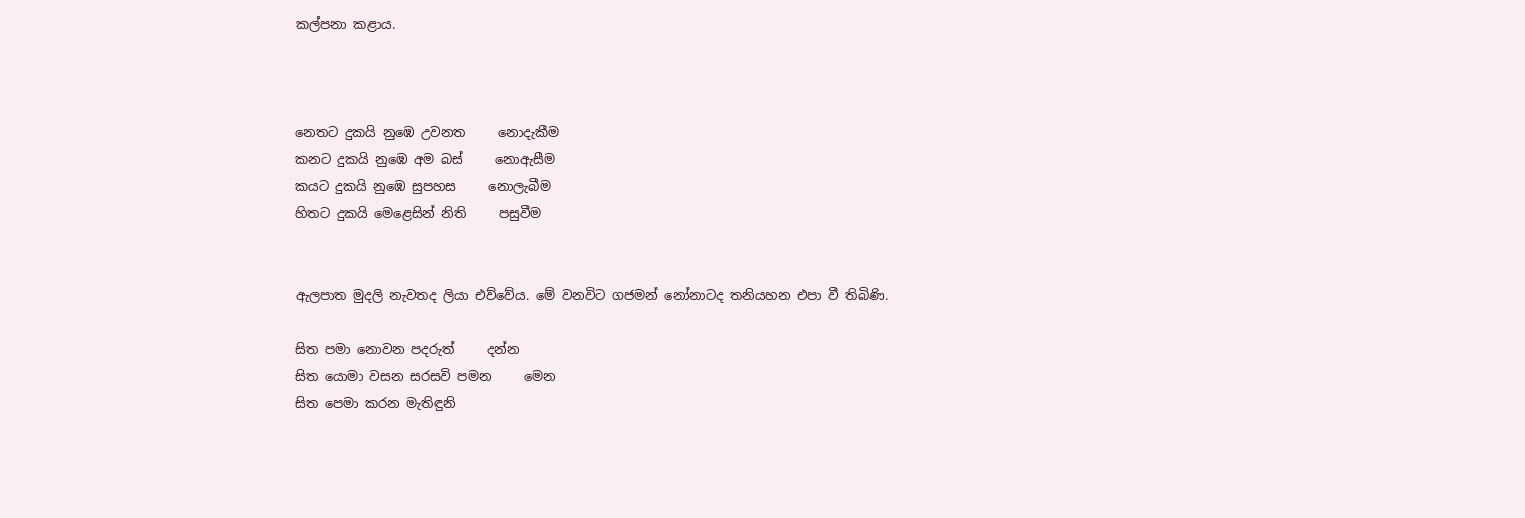කල්පනා කළාය.



නෙතට දුකයි නුඹෙ උවනත     නොදැකීම
කනට දුකයි නුඹෙ අම බස්     නොඇසීම
කයට දුකයි නුඹෙ සුපහස     නොලැබීම
හිතට දුකයි මෙළෙසින් නිති     පසුවීම


ඇලපාත මුදලි නැවතද ලියා එව්වේය. මේ වනවිට ගජමන් නෝනාටද තනියහන එපා වී තිබිණි.

සිත පමා නොවන පදරුත්     දන්න
සිත යොමා වසන සරසවි පමන     මෙන
සිත පෙමා කරන මැතිඳුනි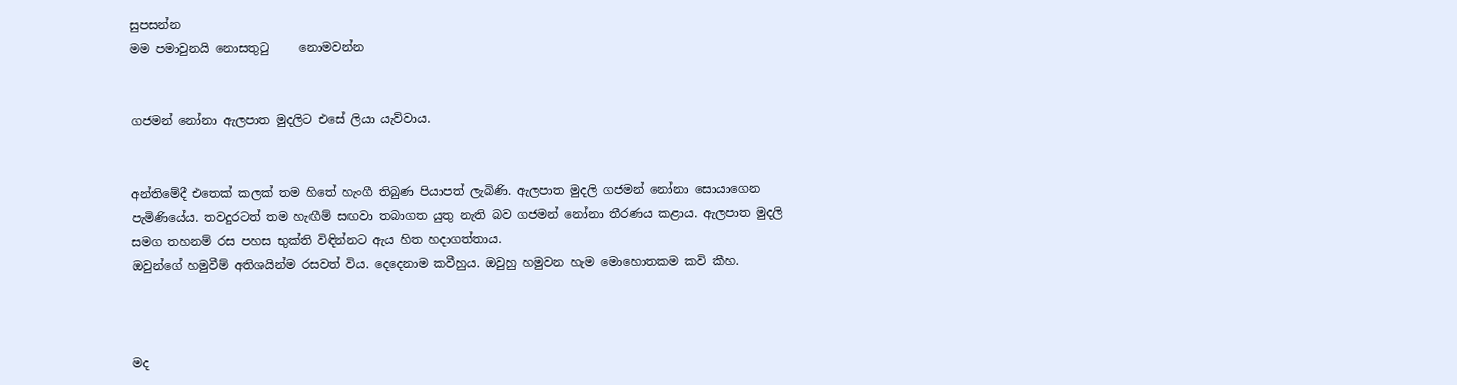සුපසන්න
මම පමාවුනයි නොසතුටු     නොමවන්න


ගජමන් නෝනා ඇලපාත මුදලිට එසේ ලියා යැව්වාය.


අන්තිමේදී එතෙක් කලක් තම හිතේ හැංගී තිබුණ පියාපත් ලැබිණි. ඇලපාත මුදලි ගජමන් නෝනා සොයාගෙන පැමිණියේය. තවදුරටත් තම හැඟීම් සඟවා තබාගත යුතු නැති බව ගජමන් නෝනා තීරණය කළාය. ඇලපාත මුදලි සමග තහනම් රස පහස භුක්ති විඳින්නට ඇය හිත හදාගත්තාය.
ඔවුන්ගේ හමුවීම් අතිශයින්ම රසවත් විය. දෙදෙනාම කවීහුය. ඔවුහු හමුවන හැම මොහොතකම කවි කීහ.



මද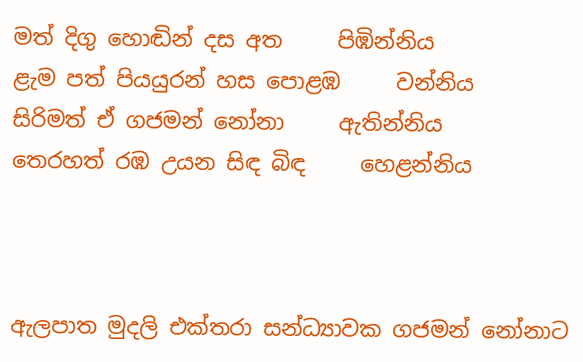මත් දිගු හොඬින් දස අත     පිඹින්නිය
ළැම පත් පියයුරන් හස පොළඹ     වන්නිය
සිරිමත් ඒ ගජමන් නෝනා     ඇතින්නිය
තෙරහත් රඹ උයන සිඳ බිඳ     හෙළන්නිය



ඇලපාත මුදලි එක්තරා සන්ධ්‍යාවක ගජමන් නෝනාට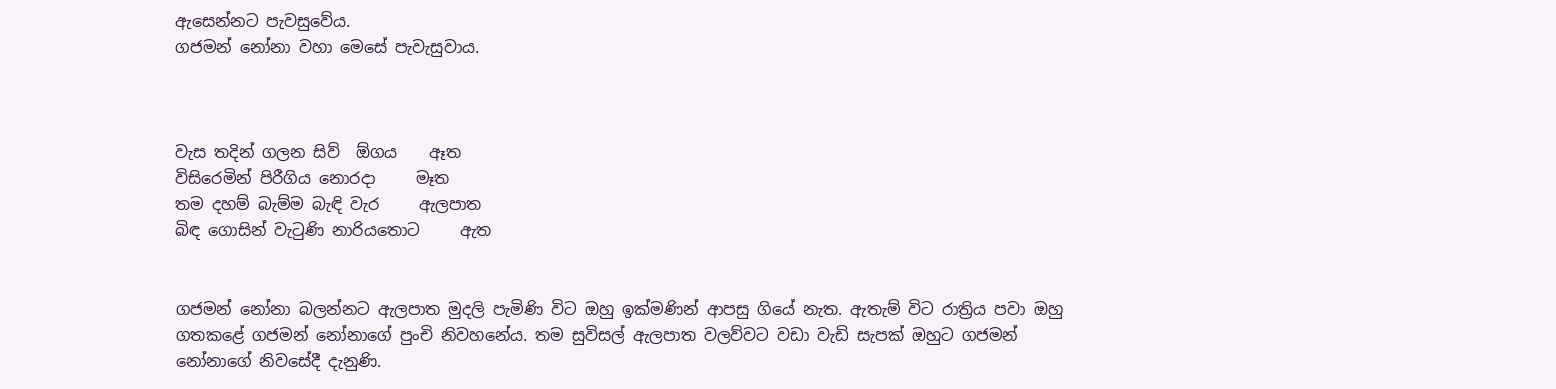ඇසෙන්නට පැවසුවේය.
ගජමන් නෝනා වහා මෙසේ පැවැසුවාය.



වැස තදින් ගලන සිව්  ඕගය    ඈත
විසිරෙමින් පිරීගිය නොරදා     මෑත
තම දහම් බැම්ම බැඳි වැර     ඇලපාත
බිඳ ගොසින් වැටුණි නාරියතොට     ඇත


ගජමන් නෝනා බලන්නට ඇලපාත මුදලි පැමිණි විට ඔහු ඉක්මණින් ආපසු ගියේ නැත. ඇතැම් විට රාත්‍රිය පවා ඔහු ගතකළේ ගජමන් නෝනාගේ පුංචි නිවහනේය. තම සුවිසල් ඇලපාත වලව්වට වඩා වැඩි සැපක් ඔහුට ගජමන් නෝනාගේ නිවසේදී දැනුණි.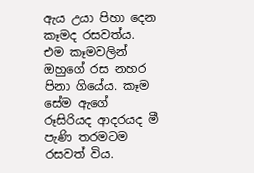ඇය උයා පිහා දෙන කෑමද රසවත්ය. එම කෑමවලින් ඔහුගේ රස නහර පිනා ගියේය. කෑම සේම ඇගේ රූසිරියද ආදරයද මී පැණි තරමටම රසවත් විය.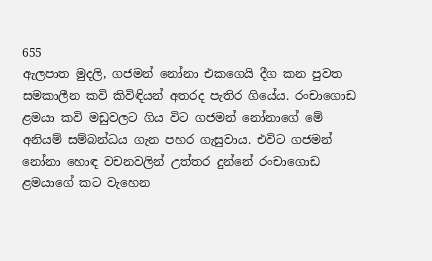655
ඇලපාත මුදලි, ගජමන් නෝනා එකගෙයි දීග කන පුවත සමකාලීන කවි කිවිඳියන් අතරද පැතිර ගියේය. රංචාගොඩ ළමයා කවි මඩුවලට ගිය විට ගජමන් නෝනාගේ මේ අනියම් සම්බන්ධය ගැන පහර ගැසුවාය. එවිට ගජමන් නෝනා හොඳ වචනවලින් උත්තර දුන්නේ රංචාගොඩ ළමයාගේ කට වැහෙන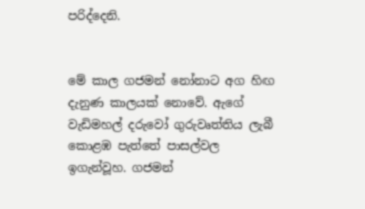පරිද්දෙනි.


මේ කාල ගජමන් නෝනාට අග හිඟ දැනුණ කාලයක් නොවේ. ඇගේ වැඩිමහල් දරුවෝ ගුරුවෘත්තිය ලැබී කොළඹ පැත්තේ පාසල්වල ඉගැන්වූහ. ගජමන්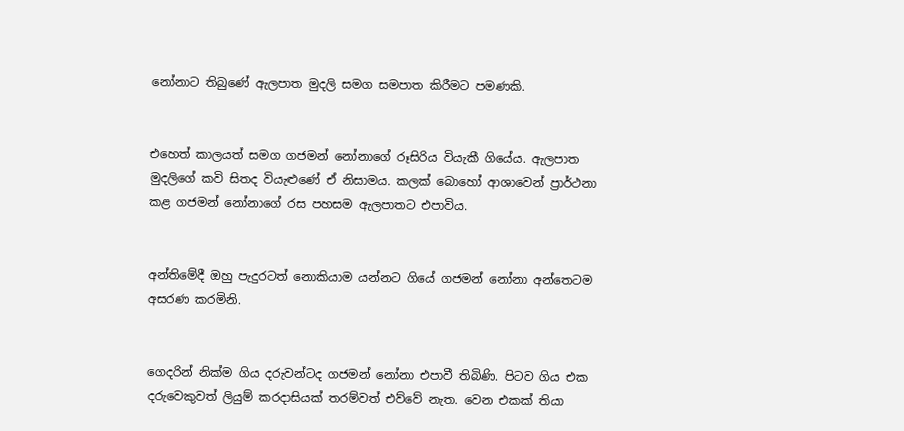නෝනාට තිබුණේ ඇලපාත මුදලි සමග සමපාත කිරීමට පමණකි.


එහෙත් කාලයත් සමග ගජමන් නෝනාගේ රූසිරිය වියැකී ගියේය. ඇලපාත මුදලිගේ කවි සිතද වියැළුණේ ඒ නිසාමය. කලක් බොහෝ ආශාවෙන් ප්‍රාර්ථනා කළ ගජමන් නෝනාගේ රස පහසම ඇලපාතට එපාවිය.


අන්තිමේදී ඔහු පැදුරටත් නොකියාම යන්නට ගියේ ගජමන් නෝනා අන්තෙටම අසරණ කරමිනි.


ගෙදරින් නික්ම ගිය දරුවන්ටද ගජමන් නෝනා එපාවී තිබිණි. පිටව ගිය එක දරුවෙකුවත් ලියුම් කරදාසියක් තරම්වත් එව්වේ නැත. වෙන එකක් තියා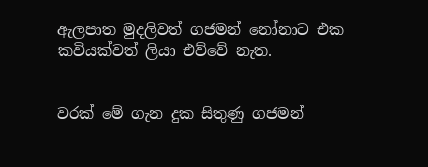ඇලපාත මුදලිවත් ගජමන් නෝනාට එක කවියක්වත් ලියා එව්වේ නැත.


වරක් මේ ගැන දුක සිතුණු ගජමන්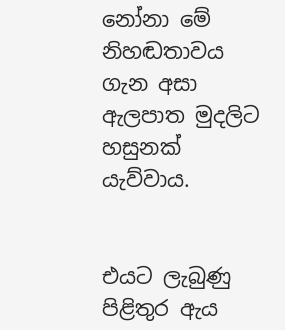නෝනා මේ නිහඬතාවය ගැන අසා ඇලපාත මුදලිට හසුනක් යැව්වාය.


එයට ලැබුණු පිළිතුර ඇය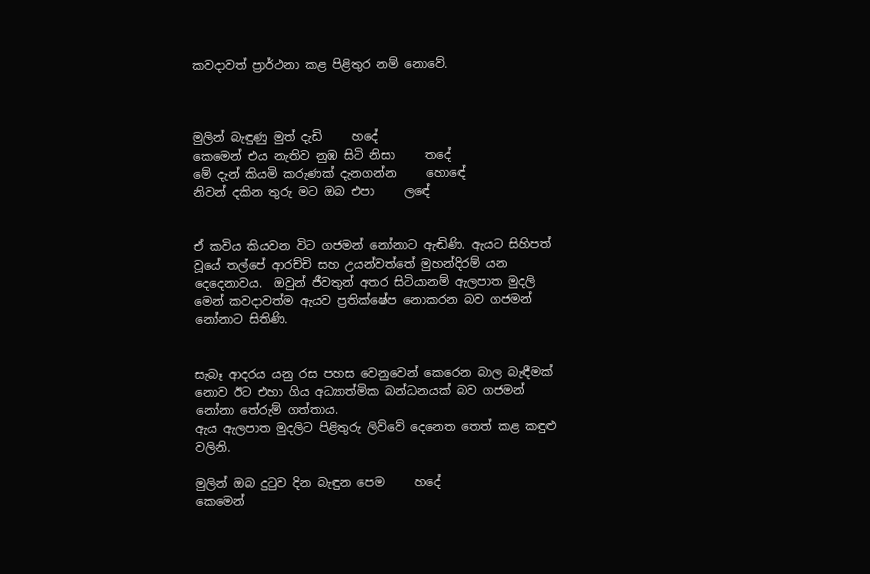කවදාවත් ප්‍රාර්ථනා කළ පිළිතුර නම් නොවේ.



මුලින් බැඳුණු මුත් දැඩි     හදේ
කෙමෙන් එය නැතිව නුඹ සිටි නිසා     තදේ
මේ දැන් කියමි කරුණක් දැනගන්න     හොඳේ
නිවන් දකින තුරු මට ඔබ එපා     ලඳේ


ඒ කවිය කියවන විට ගජමන් නෝනාට ඇඬිණි. ඇයට සිහිපත් වූයේ තල්පේ ආරච්චි සහ උයන්වත්තේ මුහන්දිරම් යන දෙදෙනාවය.  ඔවුන් ජීවතුන් අතර සිටියානම් ඇලපාත මුදලි මෙන් කවදාවත්ම ඇයව ප්‍රතික්ෂේප නොකරන බව ගජමන් නෝනාට සිතිණි.


සැබෑ ආදරය යනු රස පහස වෙනුවෙන් කෙරෙන බාල බැඳීමක් නොව ඊට එහා ගිය අධ්‍යාත්මික බන්ධනයක් බව ගජමන් නෝනා තේරුම් ගත්තාය.
ඇය ඇලපාත මුදලිට පිළිතුරු ලිව්වේ දෙනෙත තෙත් කළ කඳුළු වලිනි.

මුලින් ඔබ දුටුව දින බැඳුන පෙම     හදේ
කෙමෙන්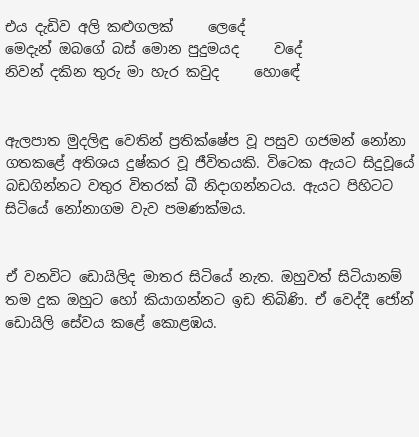එය දැඩිව අලි කළුගලක්     ලෙදේ
මෙදැන් ඔබගේ බස් මොන පුදුමයද     වදේ
නිවන් දකින තුරු මා හැර කවුද     හොඳේ


ඇලපාත මුදලිඳු වෙතින් ප්‍රතික්ෂේප වූ පසුව ගජමන් නෝනා ගතකළේ අතිශය දුෂ්කර වූ ජීවිතයකි. විටෙක ඇයට සිදුවූයේ බඩගින්නට වතුර විතරක් බී නිදාගන්නටය. ඇයට පිහිටට සිටියේ නෝනාගම වැව පමණක්මය.


ඒ වනවිට ඩොයිලිද මාතර සිටියේ නැත. ඔහුවත් සිටියානම් තම දුක ඔහුට හෝ කියාගන්නට ඉඩ තිබිණි. ඒ වෙද්දී ජෝන් ඩොයිලි සේවය කළේ කොළඹය.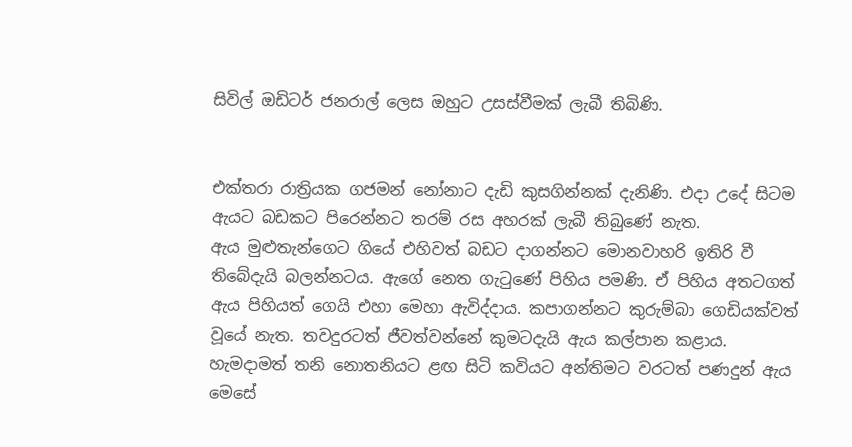සිවිල් ඔඩිටර් ජනරාල් ලෙස ඔහුට උසස්වීමක් ලැබී තිබිණි.


එක්තරා රාත්‍රියක ගජමන් නෝනාට දැඩි කුසගින්නක් දැනිණි. එදා උදේ සිටම ඇයට බඩකට පිරෙන්නට තරම් රස අහරක් ලැබී තිබුණේ නැත.
ඇය මුළුතැන්ගෙට ගියේ එහිවත් බඩට දාගන්නට මොනවාහරි ඉතිරි වී තිබේදැයි බලන්නටය. ඇගේ නෙත ගැටුණේ පිහිය පමණි. ඒ පිහිය අතටගත් ඇය පිහියත් ගෙයි එහා මෙහා ඇවිද්දාය. කපාගන්නට කුරුම්බා ගෙඩියක්වත් වූයේ නැත. තවදුරටත් ජීවත්වන්නේ කුමටදැයි ඇය කල්පාන කළාය.
හැමදාමත් තනි නොතනියට ළඟ සිටි කවියට අන්තිමට වරටත් පණදුන් ඇය මෙසේ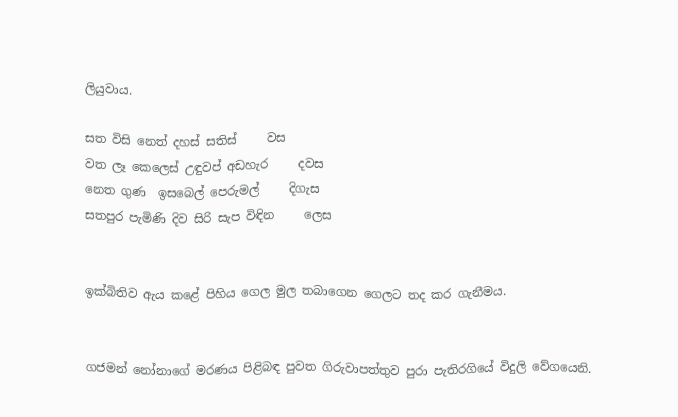ලියුවාය.

සත විසි නෙත් දහස් සතිස්     වස
වත ලෑ කෙලෙස් උඳුවප් අඩහැර     දවස
නෙත ගුණ  ඉසබෙල් පෙරුමල්     දිගැස
සතපුර පැමිණි දිව සිරි සැප විඳින     ලෙස


ඉක්බිතිව ඇය කළේ පිහිය ගෙල මුල තබාගෙන ගෙලට තද කර ගැනීමය.


ගජමන් නෝනාගේ මරණය පිළිබඳ පුවත ගිරුවාපත්තුව පුරා පැතිරගියේ විදුලි වේගයෙනි.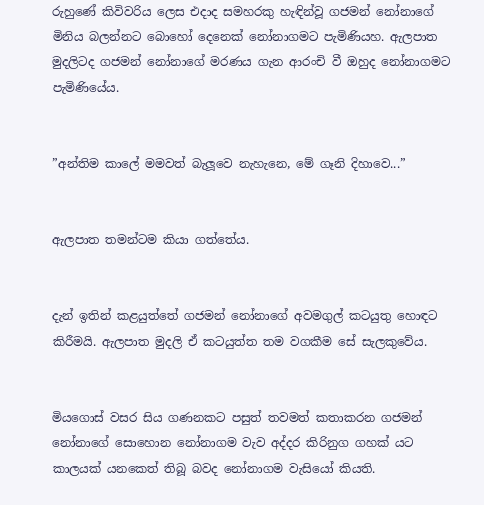රුහුණේ කිවිවරිය ලෙස එදාද සමහරකු හැඳින්වූ ගජමන් නෝනාගේ මිනිය බලන්නට බොහෝ දෙනෙක් නෝනාගමට පැමිණියහ. ඇලපාත මුදලිටද ගජමන් නෝනාගේ මරණය ගැන ආරංචි වී ඔහුද නෝනාගමට පැමිණියේය.


”අන්තිම කාලේ මමවත් බැලූවෙ නැහැනෙ, මේ ගෑනි දිහාවෙ...”


ඇලපාත තමන්ටම කියා ගත්තේය.


දැන් ඉතින් කළයුත්තේ ගජමන් නෝනාගේ අවමගුල් කටයුතු හොඳට කිරීමයි. ඇලපාත මුදලි ඒ කටයුත්ත තම වගකීම සේ සැලකුවේය.


මියගොස් වසර සිය ගණනකට පසුත් තවමත් කතාකරන ගජමන් නෝනාගේ සොහොන නෝනාගම වැව අද්දර කිරිනුග ගහක් යට කාලයක් යනකෙත් තිබූ බවද නෝනාගම වැසියෝ කියති.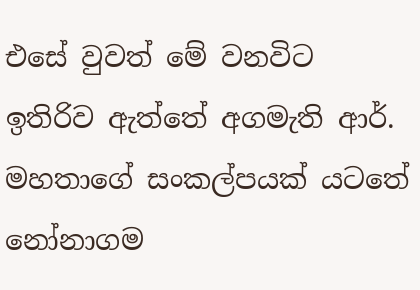එසේ වුවත් මේ වනවිට ඉතිරිව ඇත්තේ අගමැති ආර්. මහතාගේ සංකල්පයක් යටතේ නෝනාගම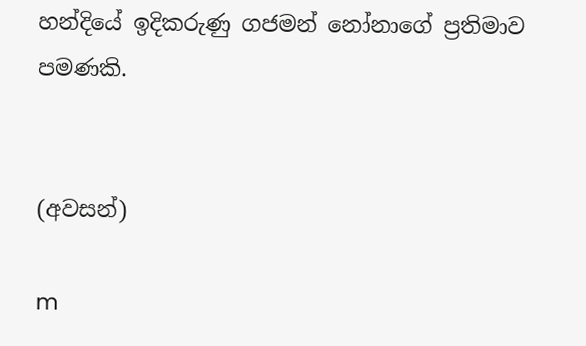හන්දියේ ඉදිකරුණු ගජමන් නෝනාගේ ප්‍රතිමාව පමණකි.


(අවසන්)

m